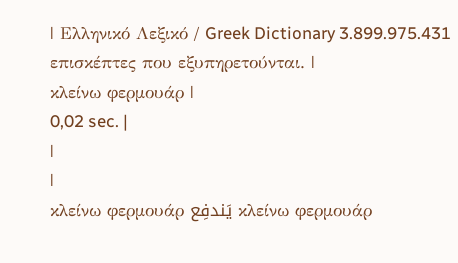| Ελληνικό Λεξικό / Greek Dictionary 3.899.975.431 επισκέπτες που εξυπηρετούνται. |
κλείνω φερμουάρ |
0,02 sec. |
|
|
κλείνω φερμουάρ يَندفِع κλείνω φερμουάρ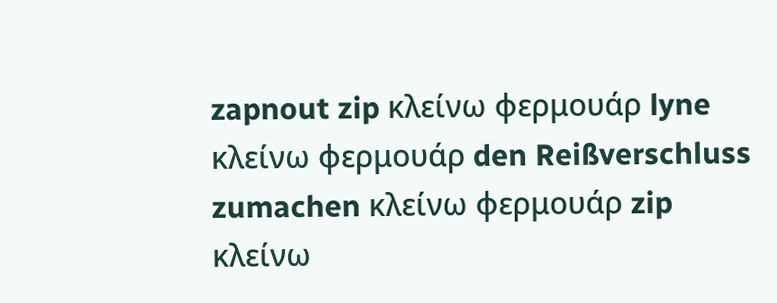zapnout zip κλείνω φερμουάρ lyne κλείνω φερμουάρ den Reißverschluss zumachen κλείνω φερμουάρ zip κλείνω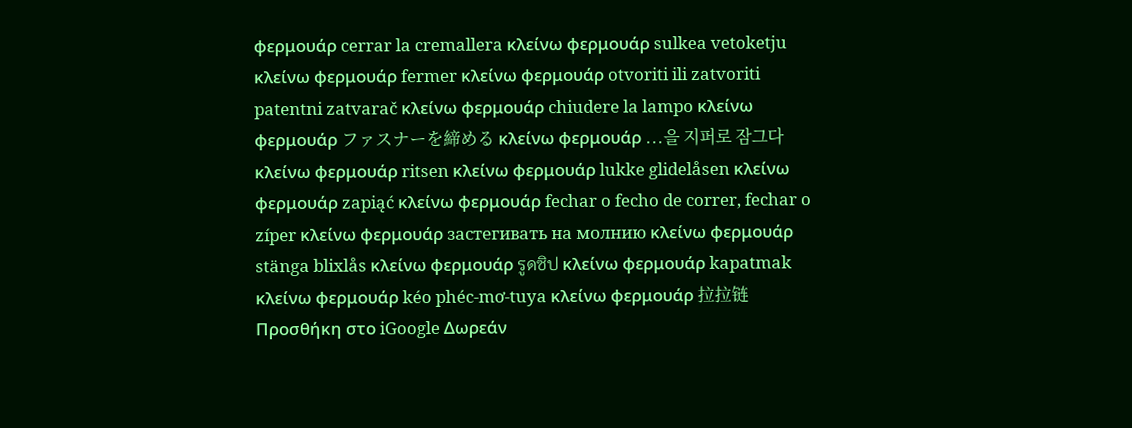φερμουάρ cerrar la cremallera κλείνω φερμουάρ sulkea vetoketju κλείνω φερμουάρ fermer κλείνω φερμουάρ otvoriti ili zatvoriti patentni zatvarač κλείνω φερμουάρ chiudere la lampo κλείνω φερμουάρ ファスナーを締める κλείνω φερμουάρ ...을 지퍼로 잠그다 κλείνω φερμουάρ ritsen κλείνω φερμουάρ lukke glidelåsen κλείνω φερμουάρ zapiąć κλείνω φερμουάρ fechar o fecho de correr, fechar o zíper κλείνω φερμουάρ застегивать на молнию κλείνω φερμουάρ stänga blixlås κλείνω φερμουάρ รูดซิป κλείνω φερμουάρ kapatmak κλείνω φερμουάρ kéo phéc-mơ-tuya κλείνω φερμουάρ 拉拉链 Προσθήκη στο iGoogle Δωρεάν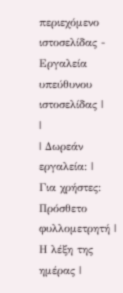περιεχόμενο ιστοσελίδας - Εργαλεία υπεύθυνου ιστοσελίδας |
|
| Δωρεάν εργαλεία: |
Για χρήστες:
Πρόσθετο φυλλομετρητή |
Η λέξη της ημέρας |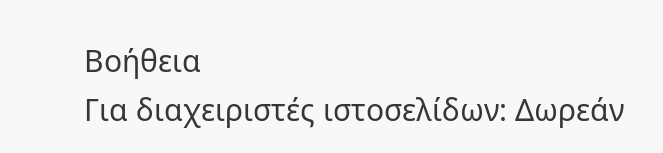Βοήθεια
Για διαχειριστές ιστοσελίδων: Δωρεάν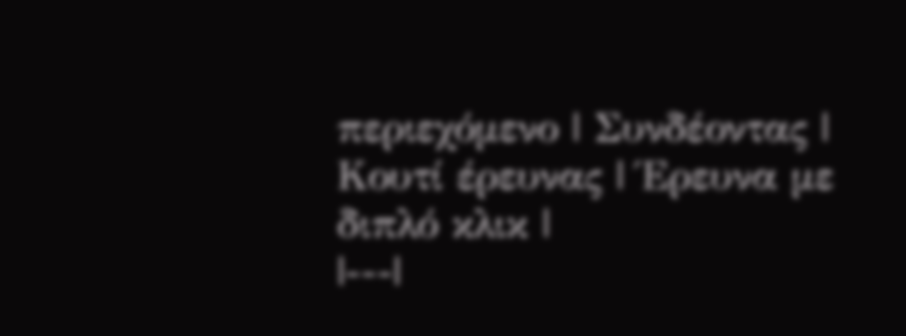περιεχόμενο | Συνδέοντας | Κουτί έρευνας | Έρευνα με διπλό κλικ |
|---|